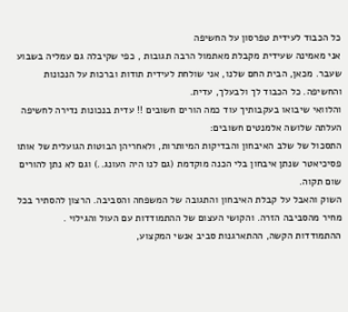כל הכבוד לעידית טפרסון על החשיפה
אני מאמינה שעידית מקבלת מאתמול הרבה תגובות , כפי שקיבלה גם עמליה בשבוע שעבר. מכאן, הבית החם שלנו, אני שולחת לעידית תודות וברכות על הנכונות והחשיפה. כל הכבוד לך ולבעלך, עדית.
והלוואי שיבואו בעקבותיך עוד כמה הורים חשובים !! עדית בנכונות נדירה לחשיפה העלתה שלושה אלמנטים חשובים:
התסכול של שלב האיבחון והבדיקות המיותרות, ולאחריהן הבוטות הגועלית של אותו פסיכיאטר שנתן איבחון בלי הכנה מוקדמת (גם לנו היה העונג..) וגם לא נתן להורים שום תקוה.
השוק והאבל על קבלת האיבחון והתגובה של המשפחה והסביבה. הרצון להסתיר בכל מחיר מהסביבה הזרה. והקושי העצום של ההתמודדות עם העול והגילוי .
ההתמודדות הקשה, ההתארגנות סביב אנשי המקצוע,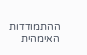ההתמודדות האימהית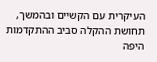העיקרית עם הקשיים ובהמשך, תחושת ההקלה סביב ההתקדמות היפה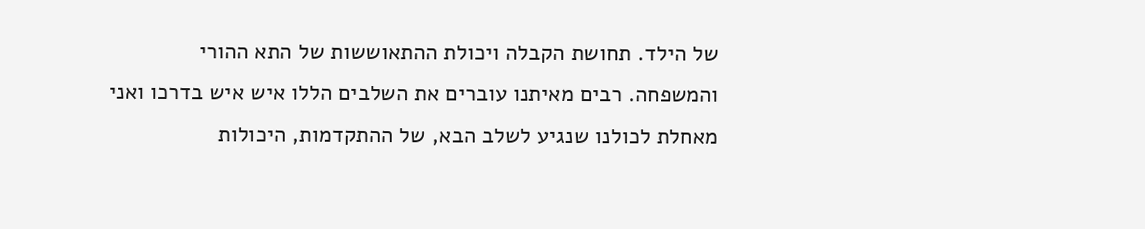של הילד. תחושת הקבלה ויכולת ההתאוששות של התא ההורי והמשפחה. רבים מאיתנו עוברים את השלבים הללו איש איש בדרכו ואני מאחלת לכולנו שנגיע לשלב הבא, של ההתקדמות, היכולות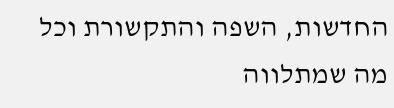החדשות, השפה והתקשורת וכל מה שמתלווה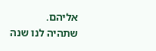אליהם.
שתהיה לנו שנה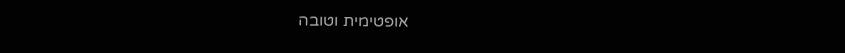אופטימית וטובה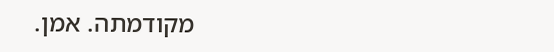מקודמתה. אמן.